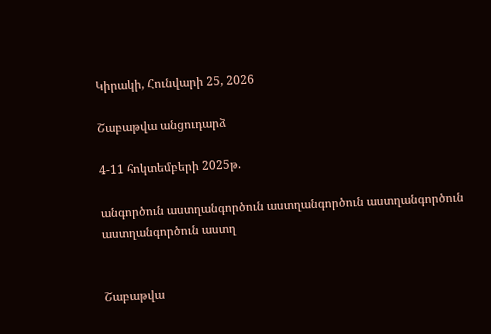Կիրակի, Հունվարի 25, 2026

Շաբաթվա անցուդարձ

4-11 հոկտեմբերի 2025թ.

անգործուն աստղանգործուն աստղանգործուն աստղանգործուն աստղանգործուն աստղ


Շաբաթվա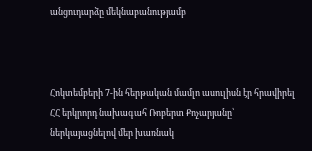անցուդարձը մեկնաբանությամբ



Հոկտեմբերի 7-ին հերթական մամլո ասուլիսն էր հրավիրել ՀՀ երկրորդ նախագահ Ռոբերտ Քոչարյանը՝ ներկայացնելով մեր խառնակ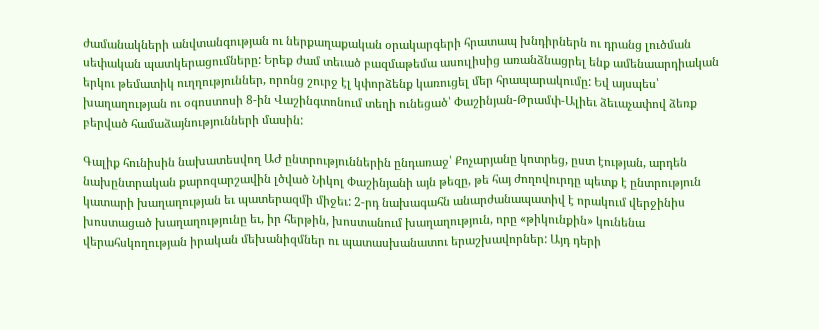ժամանակների անվտանգության ու ներքաղաքական օրակարգերի հրատապ խնդիրներն ու դրանց լուծման սեփական պատկերացումները: Երեք ժամ տեւած բազմաթեմա ասուլիսից առանձնացրել ենք ամենաարդիական երկու թեմատիկ ուղղություններ, որոնց շուրջ էլ կփորձենք կառուցել մեր հրապարակումը: Եվ այսպես՝ խաղաղության ու օգոստոսի 8-ին Վաշինգտոնում տեղի ունեցած՝ Փաշինյան-Թրամփ-Ալիեւ ձեւաչափով ձեռք բերված համաձայնությունների մասին:

Գալիք հունիսին նախատեսվող ԱԺ ընտրություններին ընդառաջ՝ Քոչարյանը կոտրեց, ըստ էության, արդեն նախընտրական քարոզարշավին լծված Նիկոլ Փաշինյանի այն թեզը, թե հայ ժողովուրդը պետք է ընտրություն կատարի խաղաղության եւ պատերազմի միջեւ: 2-րդ նախագահն անարժանապատիվ է որակում վերջինիս խոստացած խաղաղությունը եւ, իր հերթին, խոստանում խաղաղություն, որը «թիկունքին» կունենա վերահսկողության իրական մեխանիզմներ ու պատասխանատու երաշխավորներ: Այդ դերի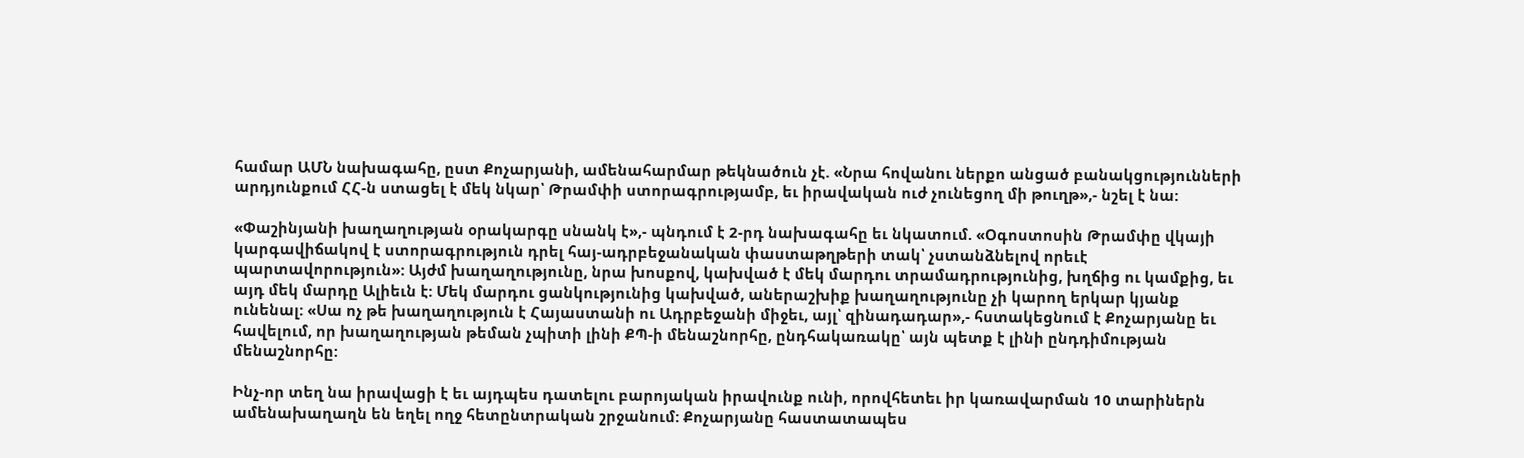համար ԱՄՆ նախագահը, ըստ Քոչարյանի, ամենահարմար թեկնածուն չէ. «Նրա հովանու ներքո անցած բանակցությունների արդյունքում ՀՀ-ն ստացել է մեկ նկար՝ Թրամփի ստորագրությամբ, եւ իրավական ուժ չունեցող մի թուղթ»,- նշել է նա:

«Փաշինյանի խաղաղության օրակարգը սնանկ է»,- պնդում է 2-րդ նախագահը եւ նկատում. «Օգոստոսին Թրամփը վկայի կարգավիճակով է ստորագրություն դրել հայ-ադրբեջանական փաստաթղթերի տակ՝ չստանձնելով որեւէ պարտավորություն»: Այժմ խաղաղությունը, նրա խոսքով, կախված է մեկ մարդու տրամադրությունից, խղճից ու կամքից, եւ այդ մեկ մարդը Ալիեւն է: Մեկ մարդու ցանկությունից կախված, աներաշխիք խաղաղությունը չի կարող երկար կյանք ունենալ: «Սա ոչ թե խաղաղություն է Հայաստանի ու Ադրբեջանի միջեւ, այլ՝ զինադադար»,- հստակեցնում է Քոչարյանը եւ հավելում, որ խաղաղության թեման չպիտի լինի ՔՊ-ի մենաշնորհը, ընդհակառակը՝ այն պետք է լինի ընդդիմության մենաշնորհը:

Ինչ-որ տեղ նա իրավացի է եւ այդպես դատելու բարոյական իրավունք ունի, որովհետեւ իր կառավարման 10 տարիներն ամենախաղաղն են եղել ողջ հետընտրական շրջանում: Քոչարյանը հաստատապես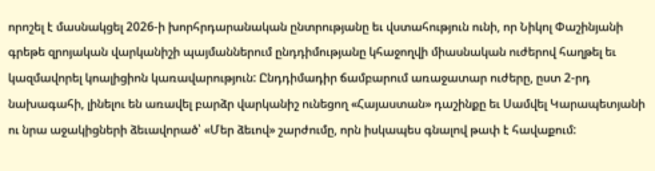որոշել է մասնակցել 2026-ի խորհրդարանական ընտրությանը եւ վստահություն ունի, որ Նիկոլ Փաշինյանի գրեթե զրոյական վարկանիշի պայմաններում ընդդիմությանը կհաջողվի միասնական ուժերով հաղթել եւ կազմավորել կոալիցիոն կառավարություն: Ընդդիմադիր ճամբարում առաջատար ուժերը, ըստ 2-րդ նախագահի, լինելու են առավել բարձր վարկանիշ ունեցող «Հայաստան» դաշինքը եւ Սամվել Կարապետյանի ու նրա աջակիցների ձեւավորած՝ «Մեր ձեւով» շարժումը, որն իսկապես գնալով թափ է հավաքում: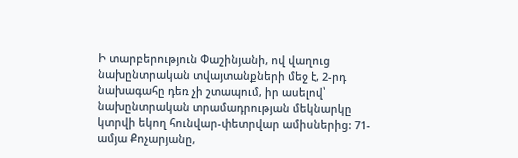Ի տարբերություն Փաշինյանի, ով վաղուց նախընտրական տվայտանքների մեջ է, 2-րդ նախագահը դեռ չի շտապում, իր ասելով՝ նախընտրական տրամադրության մեկնարկը կտրվի եկող հունվար-փետրվար ամիսներից: 71-ամյա Քոչարյանը,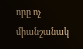որը ոչ միանշանակ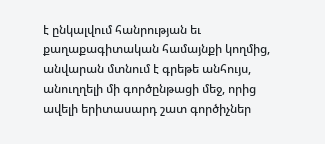է ընկալվում հանրության եւ քաղաքագիտական համայնքի կողմից, անվարան մտնում է գրեթե անհույս, անուղղելի մի գործընթացի մեջ, որից ավելի երիտասարդ շատ գործիչներ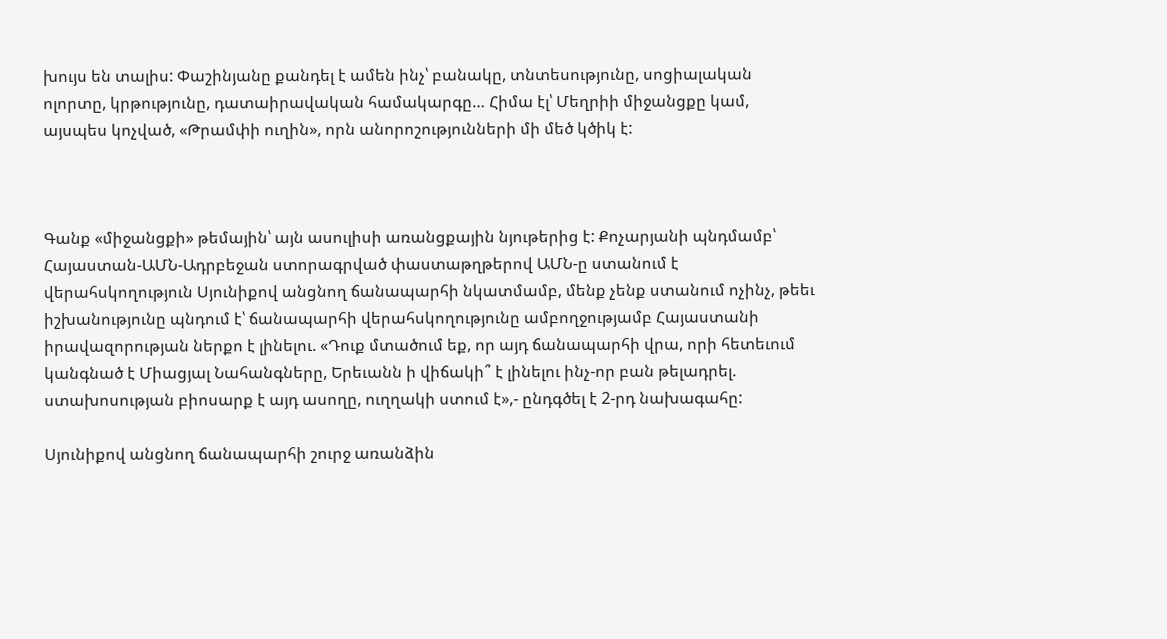խույս են տալիս: Փաշինյանը քանդել է ամեն ինչ՝ բանակը, տնտեսությունը, սոցիալական ոլորտը, կրթությունը, դատաիրավական համակարգը… Հիմա էլ՝ Մեղրիի միջանցքը կամ, այսպես կոչված, «Թրամփի ուղին», որն անորոշությունների մի մեծ կծիկ է:



Գանք «միջանցքի» թեմային՝ այն ասուլիսի առանցքային նյութերից է: Քոչարյանի պնդմամբ՝ Հայաստան-ԱՄՆ-Ադրբեջան ստորագրված փաստաթղթերով ԱՄՆ-ը ստանում է վերահսկողություն Սյունիքով անցնող ճանապարհի նկատմամբ, մենք չենք ստանում ոչինչ, թեեւ իշխանությունը պնդում է՝ ճանապարհի վերահսկողությունը ամբողջությամբ Հայաստանի իրավազորության ներքո է լինելու. «Դուք մտածում եք, որ այդ ճանապարհի վրա, որի հետեւում կանգնած է Միացյալ Նահանգները, Երեւանն ի վիճակի՞ է լինելու ինչ-որ բան թելադրել. ստախոսության բիոսարք է այդ ասողը, ուղղակի ստում է»,- ընդգծել է 2-րդ նախագահը:

Սյունիքով անցնող ճանապարհի շուրջ առանձին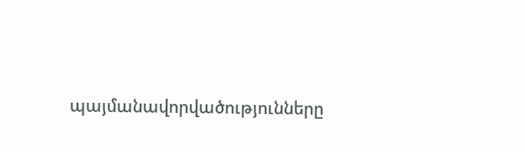պայմանավորվածությունները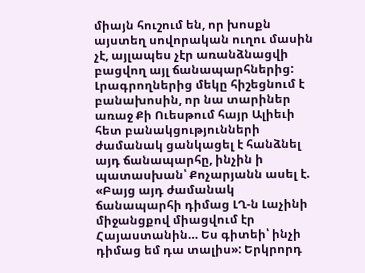միայն հուշում են, որ խոսքն այստեղ սովորական ուղու մասին չէ, այլապես չէր առանձնացվի բացվող այլ ճանապարհներից: Լրագրողներից մեկը հիշեցնում է բանախոսին, որ նա տարիներ առաջ Քի Ուեսթում հայր Ալիեւի հետ բանակցությունների ժամանակ ցանկացել է հանձնել այդ ճանապարհը, ինչին ի պատասխան՝ Քոչարյանն ասել է. «Բայց այդ ժամանակ ճանապարհի դիմաց ԼՂ-ն Լաչինի միջանցքով միացվում էր Հայաստանին… Ես գիտեի՝ ինչի դիմաց եմ դա տալիս»: Երկրորդ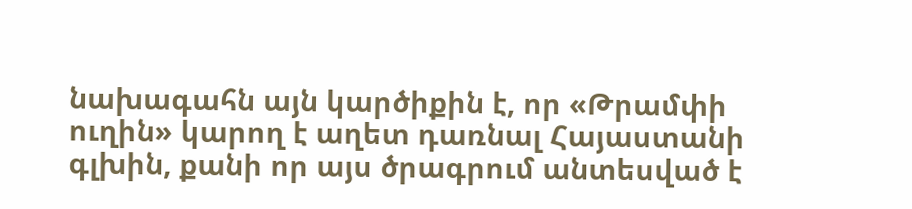նախագահն այն կարծիքին է, որ «Թրամփի ուղին» կարող է աղետ դառնալ Հայաստանի գլխին, քանի որ այս ծրագրում անտեսված է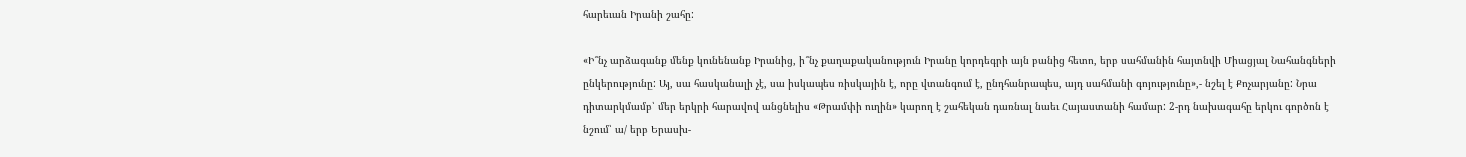հարեւան Իրանի շահը:

«Ի՞նչ արձագանք մենք կունենանք Իրանից, ի՞նչ քաղաքականություն Իրանը կորդեգրի այն բանից հետո, երբ սահմանին հայտնվի Միացյալ Նահանգների ընկերությունը: Այ, սա հասկանալի չէ, սա իսկապես ռիսկային է, որը վտանգում է, ընդհանրապես, այդ սահմանի գոյությունը»,- նշել է Քոչարյանը: Նրա դիտարկմամբ՝ մեր երկրի հարավով անցնելիս «Թրամփի ուղին» կարող է շահեկան դառնալ նաեւ Հայաստանի համար: 2-րդ նախագահը երկու գործոն է նշում՝ ա/ երբ Երասխ-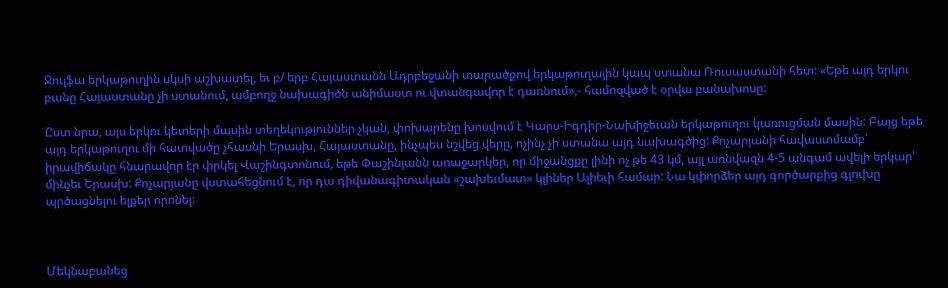Ջուլֆա երկաթուղին սկսի աշխատել, եւ բ/ երբ Հայաստանն Ադրբեջանի տարածքով երկաթուղային կապ ստանա Ռուսաստանի հետ: «Եթե այդ երկու բանը Հայաստանը չի ստանում, ամբողջ նախագիծն անիմաստ ու վտանգավոր է դառնում»,- համոզված է օրվա բանախոսը:

Ըստ նրա, այս երկու կետերի մասին տեղեկություններ չկան, փոխարենը խոսվում է Կարս-Իգդիր-Նախիջեւան երկաթուղու կառուցման մասին: Բայց եթե այդ երկաթուղու մի հատվածը չհասնի Երասխ, Հայաստանը, ինչպես նշվեց վերը, ոչինչ չի ստանա այդ նախագծից: Քոչարյանի հավաստմամբ՝ իրավիճակը հնարավոր էր փրկել Վաշինգտոնում, եթե Փաշինյանն առաջարկեր, որ միջանցքը լինի ոչ թե 43 կմ, այլ առնվազն 4-5 անգամ ավելի երկար՝ մինչեւ Երասխ: Քոչարյանը վստահեցնում է, որ դա դիվանագիտական «շախեւմատ» կլիներ Ալիեւի համար: Նա կփորձեր այդ գործարքից գլուխը պրծացնելու ելքեր որոնել:



Մեկնաբանեց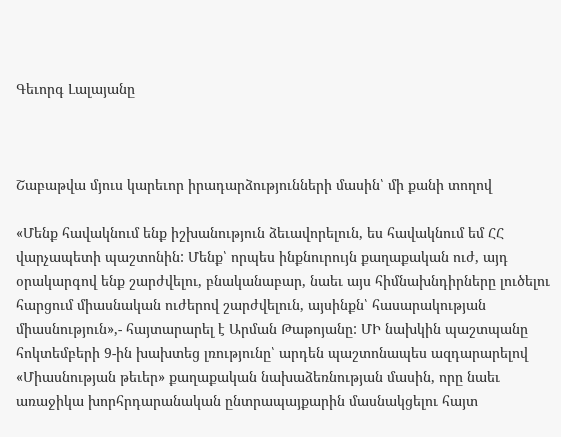Գեւորգ Լալայանը



Շաբաթվա մյուս կարեւոր իրադարձությունների մասին՝ մի քանի տողով

«Մենք հավակնում ենք իշխանություն ձեւավորելուն, ես հավակնում եմ ՀՀ վարչապետի պաշտոնին: Մենք՝ որպես ինքնուրույն քաղաքական ուժ, այդ օրակարգով ենք շարժվելու, բնականաբար, նաեւ այս հիմնախնդիրները լուծելու հարցում միասնական ուժերով շարժվելուն, այսինքն՝ հասարակության միասնություն»,- հայտարարել է Արման Թաթոյանը: ՄԻ նախկին պաշտպանը հոկտեմբերի 9-ին խախտեց լռությունը՝ արդեն պաշտոնապես ազդարարելով «Միասնության թեւեր» քաղաքական նախաձեռնության մասին, որը նաեւ առաջիկա խորհրդարանական ընտրապայքարին մասնակցելու հայտ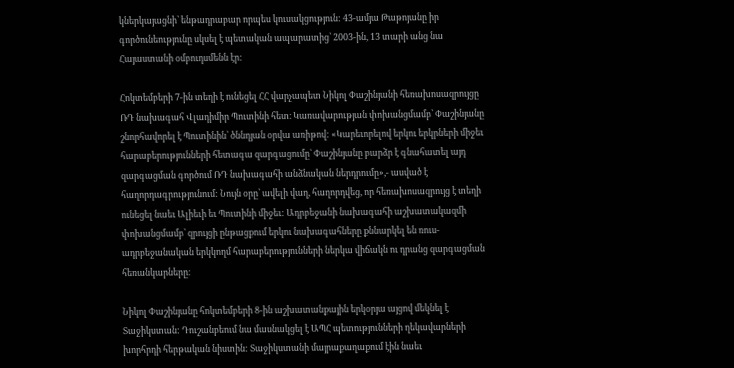կներկայացնի՝ ենթադրաբար որպես կուսակցություն: 43-ամյա Թաթոյանը իր գործունեությունը սկսել է պետական ապարատից՝ 2003-ին, 13 տարի անց նա Հայաստանի օմբուդսմենն էր:

Հոկտեմբերի 7-ին տեղի է ունեցել ՀՀ վարչապետ Նիկոլ Փաշինյանի հեռախոսազրույցը ՌԴ նախագահ Վլադիմիր Պուտինի հետ։ Կառավարության փոխանցմամբ՝ Փաշինյանը շնորհավորել է Պուտինին՝ ծննդյան օրվա առիթով: «Կարեւորելով երկու երկրների միջեւ հարաբերությունների հետագա զարգացումը` Փաշինյանը բարձր է գնահատել այդ զարգացման գործում ՌԴ նախագահի անձնական ներդրումը»,- ասված է հաղորդագրությունում: Նույն օրը՝ ավելի վաղ, հաղորդվեց, որ հեռախոսազրույց է տեղի ունեցել նաեւ Ալիեւի եւ Պուտինի միջեւ: Ադրբեջանի նախագահի աշխատակազմի փոխանցմամբ՝ զրույցի ընթացքում երկու նախագահները քննարկել են ռուս-ադրբեջանական երկկողմ հարաբերությունների ներկա վիճակն ու դրանց զարգացման հեռանկարները։

Նիկոլ Փաշինյանը հոկտեմբերի 8-ին աշխատանքային երկօրյա այցով մեկնել է Տաջիկստան: Դուշանբեում նա մասնակցել է ԱՊՀ պետությունների ղեկավարների խորհրդի հերթական նիստին: Տաջիկստանի մայրաքաղաքում էին նաեւ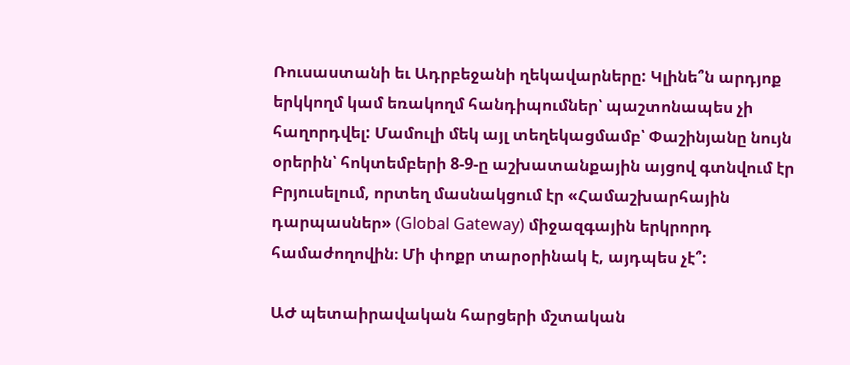Ռուսաստանի եւ Ադրբեջանի ղեկավարները: Կլինե՞ն արդյոք երկկողմ կամ եռակողմ հանդիպումներ՝ պաշտոնապես չի հաղորդվել: Մամուլի մեկ այլ տեղեկացմամբ՝ Փաշինյանը նույն օրերին՝ հոկտեմբերի 8-9-ը աշխատանքային այցով գտնվում էր Բրյուսելում, որտեղ մասնակցում էր «Համաշխարհային դարպասներ» (Global Gateway) միջազգային երկրորդ համաժողովին։ Մի փոքր տարօրինակ է, այդպես չէ՞:

ԱԺ պետաիրավական հարցերի մշտական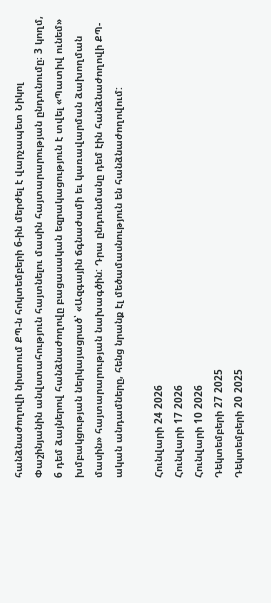հանձնաժողովի նիստում ՔՊ-ն հոկտեմբերի 6-ին մերժել է վարչապետ Նիկոլ Փաշինյանին անվստահություն հայտնելու մասին հայտարարության ընդունումը։ 3 կողմ, 6 դեմ ձայներով հանձնաժողովը բացասական եզրակացություն է տվել «Պատիվ ունեմ» խմբակցության ներկայացրած՝ «Ազգային ճգնաժամի եւ կառավարման ձախողման մասին» հայտարարության նախագծին: Դրա ընդունմանը դեմ էին հանձնաժողովի ՔՊ-ական անդամները, հենց նրանք էլ մեծամասնություն են հանձնաժողովում:

Հունվարի 24 2026
Հունվարի 17 2026
Հունվարի 10 2026
Դեկտեմբերի 27 2025
Դեկտեմբերի 20 2025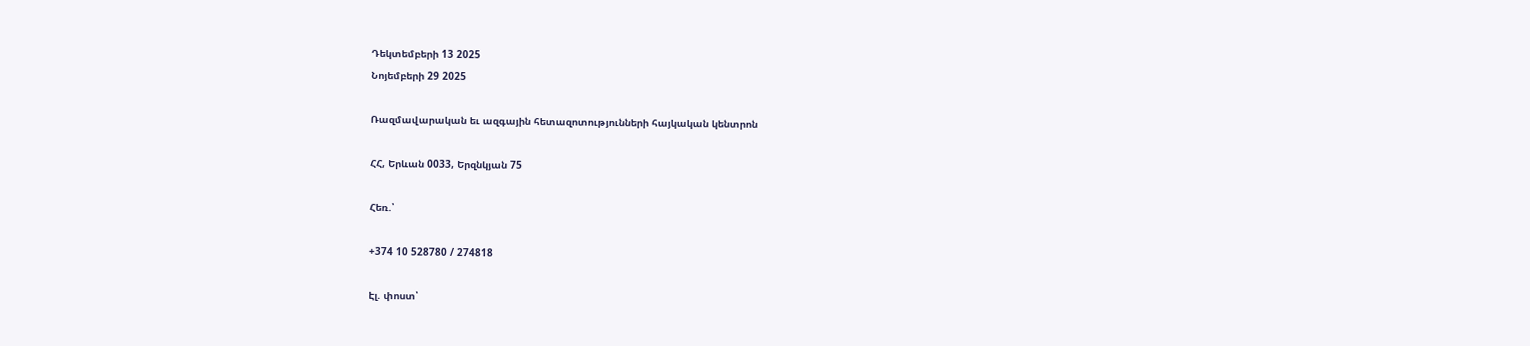Դեկտեմբերի 13 2025
Նոյեմբերի 29 2025

Ռազմավարական եւ ազգային հետազոտությունների հայկական կենտրոն

ՀՀ, Երևան 0033, Երզնկյան 75

Հեռ.՝

+374 10 528780 / 274818

Էլ. փոստ՝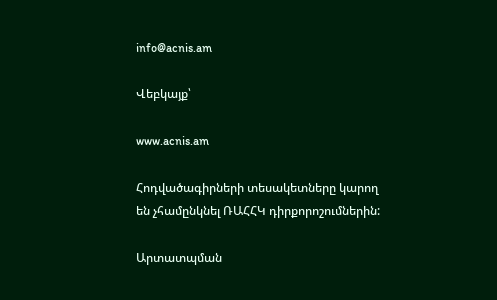info@acnis.am

Վեբկայք՝

www.acnis.am

Հոդվածագիրների տեսակետները կարող են չհամընկնել ՌԱՀՀԿ դիրքորոշումներին:

Արտատպման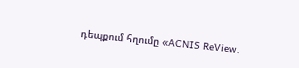դեպքում հղումը «ACNIS ReView.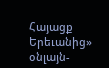Հայացք Երեւանից» օնլայն-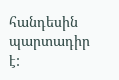հանդեսին պարտադիր է: